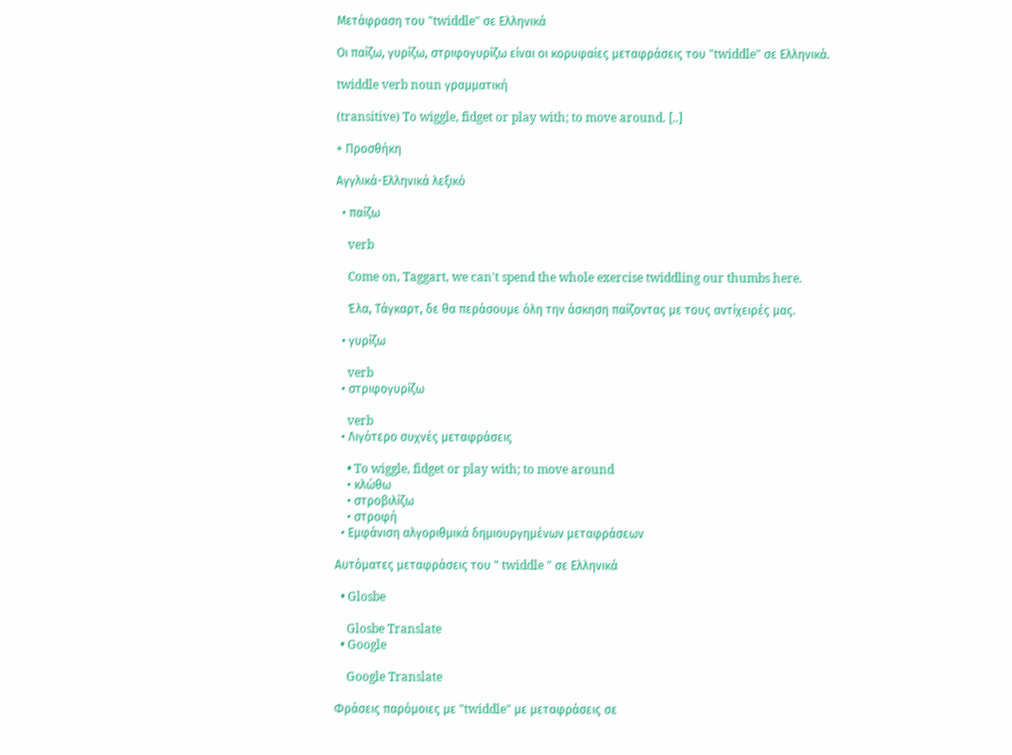Μετάφραση του "twiddle" σε Ελληνικά

Οι παίζω, γυρίζω, στριφογυρίζω είναι οι κορυφαίες μεταφράσεις του "twiddle" σε Ελληνικά.

twiddle verb noun γραμματική

(transitive) To wiggle, fidget or play with; to move around. [..]

+ Προσθήκη

Αγγλικά-Ελληνικά λεξικό

  • παίζω

    verb

    Come on, Taggart, we can't spend the whole exercise twiddling our thumbs here.

    Έλα, Τάγκαρτ, δε θα περάσουμε όλη την άσκηση παίζοντας με τους αντίχειρές μας.

  • γυρίζω

    verb
  • στριφογυρίζω

    verb
  • Λιγότερο συχνές μεταφράσεις

    • To wiggle, fidget or play with; to move around
    • κλώθω
    • στροβιλίζω
    • στροφή
  • Εμφάνιση αλγοριθμικά δημιουργημένων μεταφράσεων

Αυτόματες μεταφράσεις του " twiddle " σε Ελληνικά

  • Glosbe

    Glosbe Translate
  • Google

    Google Translate

Φράσεις παρόμοιες με "twiddle" με μεταφράσεις σε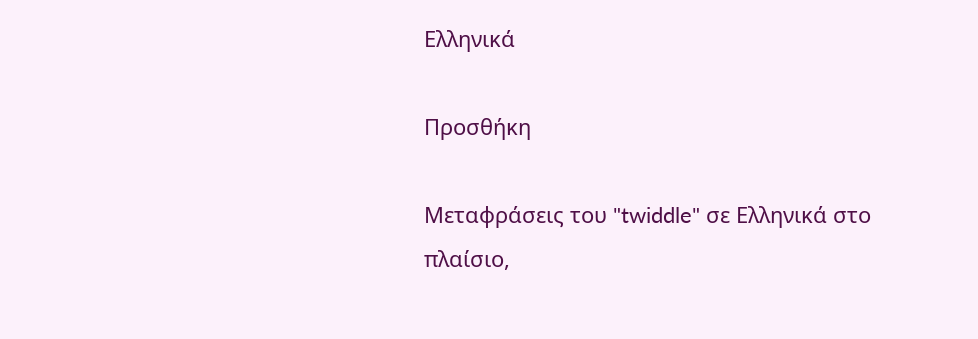Ελληνικά

Προσθήκη

Μεταφράσεις του "twiddle" σε Ελληνικά στο πλαίσιο,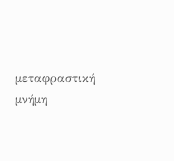μεταφραστική μνήμη